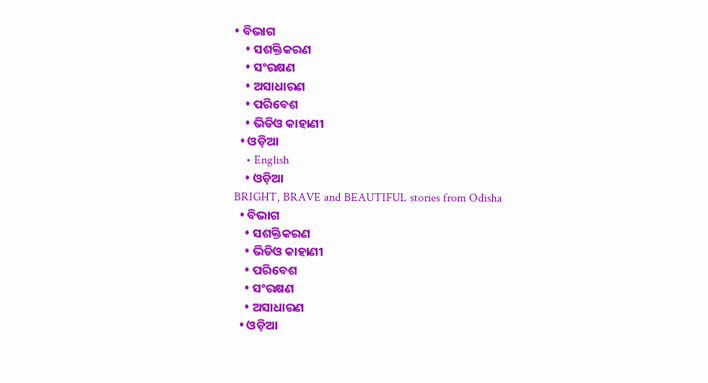• ବିଭାଗ
    • ସଶକ୍ତିକରଣ
    • ସଂରକ୍ଷଣ
    • ଅସାଧାରଣ
    • ପରିବେଶ
    • ଭିଡିଓ କାହାଣୀ
  • ଓଡ଼ିଆ
    • English
    • ଓଡ଼ିଆ
BRIGHT, BRAVE and BEAUTIFUL stories from Odisha
  • ବିଭାଗ
    • ସଶକ୍ତିକରଣ
    • ଭିଡିଓ କାହାଣୀ
    • ପରିବେଶ
    • ସଂରକ୍ଷଣ
    • ଅସାଧାରଣ
  • ଓଡ଼ିଆ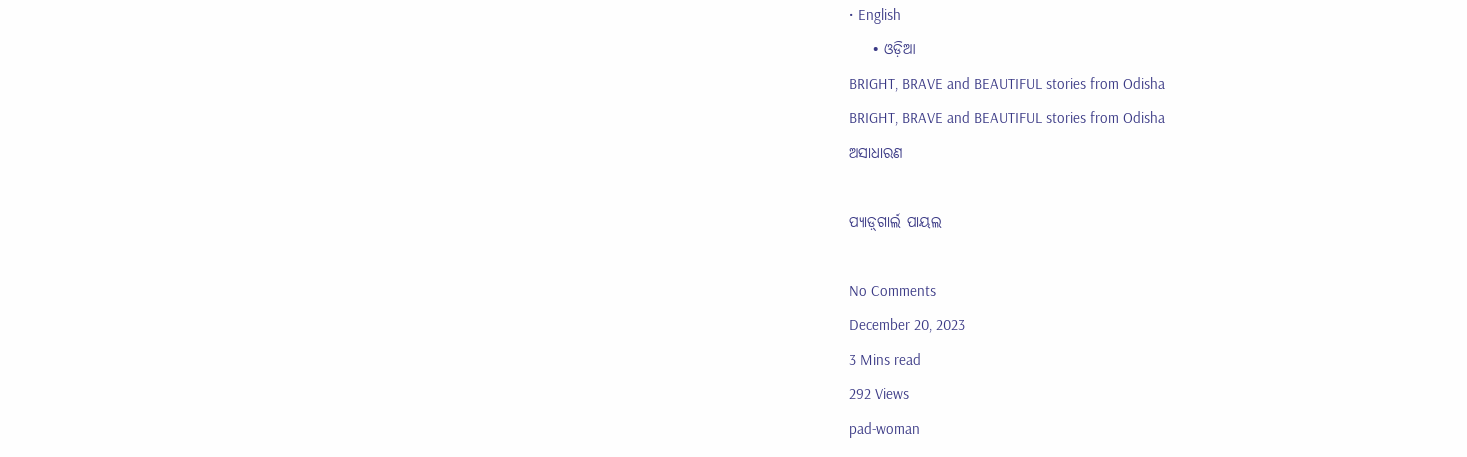• English
    • ଓଡ଼ିଆ
BRIGHT, BRAVE and BEAUTIFUL stories from Odisha
BRIGHT, BRAVE and BEAUTIFUL stories from Odisha
ଅସାଧାରଣ

ପ୍ୟାଡ଼୍‌ଗାର୍ଲ ପାୟଲ

No Comments
December 20, 2023
3 Mins read
292 Views
pad-woman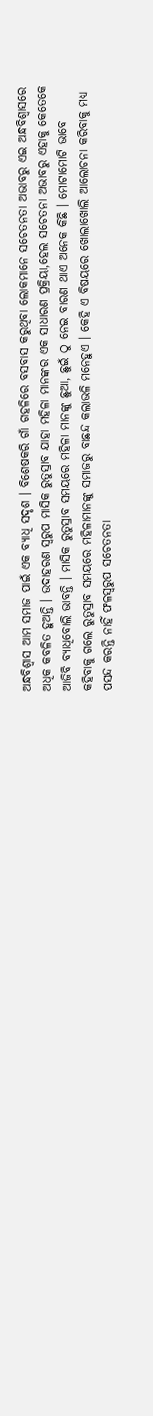ଅନ୍ଧବିଶ୍ୱାସ ଆମ ସମାଜ ପାଇଁ ଏକ ବ୍ୟାଧି ସଦୃଶ । ବିଶେଷକରି ଗାଁ ଗହଳିରେ ବସବାସ କରୁଥିବା ଲୋକମାନେ ସଚେତନତା ଅଭାବରୁ ଏଇ ଅନ୍ଧବିଶ୍ୱାସରେ ଅଧିକ କବଳିତ ହୁଅନ୍ତି । ଉଦାହରଣ ସ୍ୱରୁପ ମାସିକ ରୁତୁସ୍ରାବ ଯାହା ମହିଳା ମାନଙ୍କର ଏକ ସାଧାରଣ ପ୍ରକ୍ରିୟା,ହେଲ ସଚେତନା ଅଭାବରୁ ଏହାକୁ କେତେକେ ଆଜିବି ବ୍ୟାଧିବୋଲି ଭାବନ୍ତି । ମାସିକ ରୁତୁସ୍ରାବ ସମୟରେ ମହିଳା ମାନଙ୍କୁ ଛୁଆ, ଛୁଇଁ ଠୁ ନେଇ ବାରଣ ଥାଏ ଅନେକ କିଛି । ମୋଟାମୋଟି ଭାବେ କହିବାକୁ ଗଲେ ରୁତୁସ୍ରାବ ସମୟରେ ମହିଳାମାନଙ୍କୁ ସମାଜରୁ ବାଛନ୍ଦ କଲାଭଳି ମନେହୁଏ । କେହି ଏ ବିଷୟରେ ଖୋଲାଖୋଲି ଆଲୋଚନା କରିବାକୁ ମଧ୍ୟ ପସନ୍ଦ କରନ୍ତି ନାହିଁ ଫଳସ୍ୱରୁପ ସଚେତନତା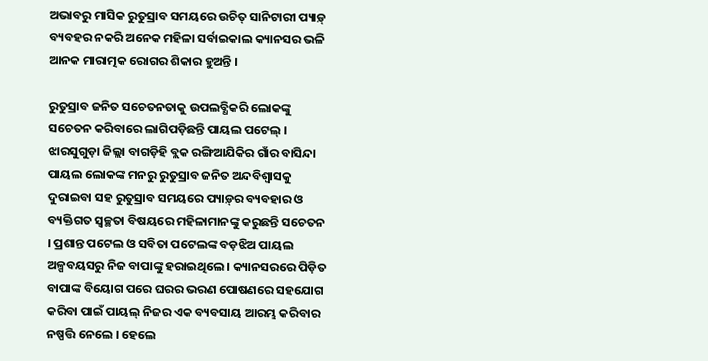ଅଭାବରୁ ମାସିକ ରୁତୁସ୍ରାବ ସମୟରେ ଉଚିତ୍ ସାନିଟାରୀ ପ୍ୟାଡ଼୍ ବ୍ୟବହର ନକରି ଅନେକ ମହିଳା ସର୍ବାଇକାଲ କ୍ୟାନସର ଭଳି ଆନକ ମାରାତ୍ମକ ରୋଗର ଶିକାର ହୁଅନ୍ତି ।

ରୁତୁସ୍ରାବ ଜନିତ ସଚେତନତାକୁ ଉପଲବ୍ଧିକରି ଲୋକଙ୍କୁ ସଚେତନ କରିବାରେ ଲାଗିପଡ଼ିଛନ୍ତି ପାୟଲ ପଟେଲ୍ । ଝାରସୁଗୁଡ଼ା ଜିଲ୍ଲା ବାଗଡ଼ିହି ବ୍ଲକ ରଙ୍ଗିଆଯିକିର ଗାଁର ବାସିନ୍ଦା ପାୟଲ ଲୋକଙ୍କ ମନରୁ ରୁତୁସ୍ରାବ ଜନିତ ଅନ୍ଦବିଶ୍ୱାସକୁ ଦୁରାଇବା ସହ ରୁତୁସ୍ରାବ ସମୟରେ ପ୍ୟାଡ଼୍‌ର ବ୍ୟବହାର ଓ ବ୍ୟକ୍ତିଗତ ସ୍ୱଚ୍ଛତା ବିଷୟରେ ମହିଳାମାନଙ୍କୁ କରୁଛନ୍ତି ସଚେତନ । ପ୍ରଶାନ୍ତ ପଟେଲ ଓ ସବିତା ପଟେଲଙ୍କ ବଡ଼ଝିଅ ପାୟଲ ଅଳ୍ପବୟସରୁ ନିଜ ବାପାଙ୍କୁ ହରାଇଥିଲେ । କ୍ୟାନସରରେ ପିଡ଼ିତ ବାପାଙ୍କ ବିୟୋଗ ପରେ ଘରର ଭରଣ ପୋଷଣରେ ସହଯୋଗ କରିବା ପାଇଁ ପାୟଲ୍ ନିଜର ଏକ ବ୍ୟବସାୟ ଆରମ୍ଭ କରିବାର ନଷ୍ପତ୍ତି ନେଲେ । ହେଲେ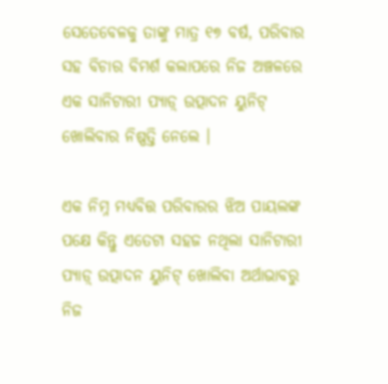ସେତେବେଳକୁ ତାଙ୍କୁ ମାତ୍ର ୧୭ ବର୍ଷ, ପରିବାର ସହ ବିଚାର ବିମର୍ଶ କଲାପରେ ନିଜ ଅଞ୍ଚଳରେ ଏକ ସାନିଟାରୀ ପ୍ୟାଡ଼୍ ଉତ୍ପାଦନ ୟୁନିଟ୍ ଖୋଲିବାର ନିଷ୍ପତ୍ତି ନେଲେ ।

ଏକ ନିମ୍ନ ମଧ୍ୟବିତ୍ତ ପରିବାରର ଝିଅ ପାୟଲଙ୍କ ପକ୍ଷେ କିନ୍ତୁ ଏତେଟା ସହଜ ନଥିଲା ସାନିଟାରୀ ପ୍ୟାଡ଼୍ ଉତ୍ପାଦନ ୟୁନିଟ୍ ଖୋଲିବା ଅର୍ଥାଭାବରୁ ନିଜ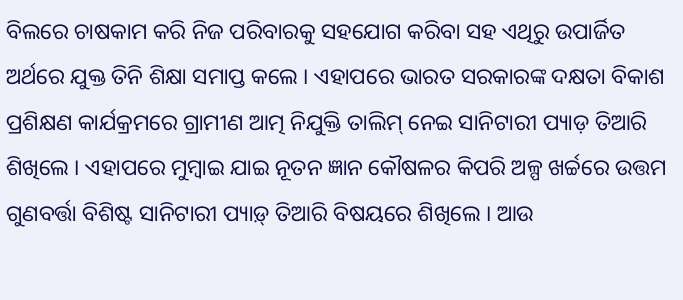ବିଲରେ ଚାଷକାମ କରି ନିଜ ପରିବାରକୁ ସହଯୋଗ କରିବା ସହ ଏଥିରୁ ଉପାର୍ଜିତ ଅର୍ଥରେ ଯୁକ୍ତ ତିନି ଶିକ୍ଷା ସମାପ୍ତ କଲେ । ଏହାପରେ ଭାରତ ସରକାରଙ୍କ ଦକ୍ଷତା ବିକାଶ ପ୍ରଶିକ୍ଷଣ କାର୍ଯକ୍ରମରେ ଗ୍ରାମୀଣ ଆତ୍ମ ନିଯୁକ୍ତି ତାଲିମ୍ ନେଇ ସାନିଟାରୀ ପ୍ୟାଡ଼ ତିଆରି ଶିଖିଲେ । ଏହାପରେ ମୁମ୍ବାଇ ଯାଇ ନୂତନ ଜ୍ଞାନ କୌଷଳର କିପରି ଅଳ୍ପ ଖର୍ଚ୍ଚରେ ଉତ୍ତମ ଗୁଣବର୍ତ୍ତା ବିଶିଷ୍ଟ ସାନିଟାରୀ ପ୍ୟାଡ଼୍ ତିଆରି ବିଷୟରେ ଶିଖିଲେ । ଆଉ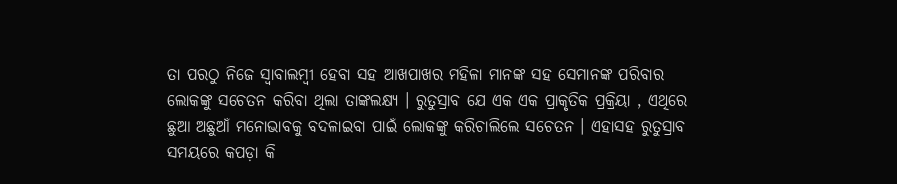ତା ପରଠୁ ନିଜେ ସ୍ୱାବାଲମ୍ବୀ ହେବା ସହ ଆଖପାଖର ମହିଳା ମାନଙ୍କ ସହ ସେମାନଙ୍କ ପରିବାର ଲୋକଙ୍କୁ ସଚେତନ କରିବା ଥିଲା ତାଙ୍କଲକ୍ଷ୍ୟ । ରୁତୁସ୍ରାବ ଯେ ଏକ ଏକ ପ୍ରାକୃତିକ ପ୍ରକ୍ରିୟା , ଏଥିରେ ଛୁଆ ଅଛୁଆଁ ମନୋଭାବକୁ ବଦଳାଇବା ପାଇଁ ଲୋକଙ୍କୁ କରିଚାଲିଲେ ସଚେତନ । ଏହାସହ ରୁତୁସ୍ରାବ ସମୟରେ କପଡ଼ା କି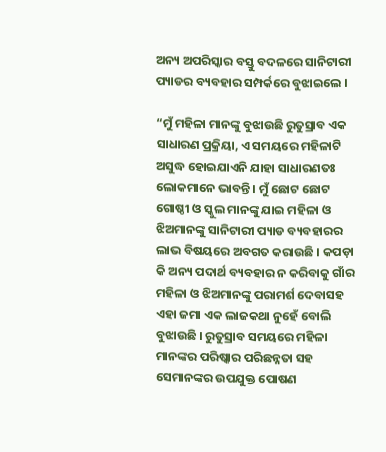ଅନ୍ୟ ଅପରିସ୍କାର ବସ୍ତୁ ବଦଳରେ ସାନିଟାରୀ ପ୍ୟାଡର ବ୍ୟବହାର ସମ୍ପର୍କରେ ବୁଝାଇଲେ ।

“ମୁଁ ମହିଳା ମାନଙ୍କୁ ବୁଝାଉଛି ରୁତୁସ୍ରାବ ଏକ ସାଧାରଣ ପ୍ରକ୍ରିୟା, ଏ ସମୟରେ ମହିଳାଟି ଅସୁଦ୍ଧ ହୋଇଯାଏନି ଯାହା ସାଧାରଣତଃ ଲୋକମାନେ ଭାବନ୍ତି । ମୁଁ ଛୋଟ ଛୋଟ ଗୋଷ୍ଠୀ ଓ ସ୍କୁଲ ମାନଙ୍କୁ ଯାଇ ମହିଳା ଓ ଝିଅମାନଙ୍କୁ ସାନିଟାରୀ ପ୍ୟାଡ ବ୍ୟବହାରର ଲାଭ ବିଷୟରେ ଅବଗତ କରାଉଛି । କପଡ଼ା କି ଅନ୍ୟ ପଦାର୍ଥ ବ୍ୟବହାର ନ କରିବାକୁ ଗାଁର ମହିଳା ଓ ଝିଅମାନଙ୍କୁ ପରାମର୍ଶ ଦେବାସହ ଏହା ଜମା ଏକ ଲାଜକଥା ନୁହେଁ ବୋଲି ବୁଝାଉଛି । ରୁତୁସ୍ରାବ ସମୟରେ ମହିଳା ମାନଙ୍କର ପରିଷ୍କାର ପରିଛନ୍ନତା ସହ ସେମାନଙ୍କର ଉପଯୁକ୍ତ ପୋଷଣ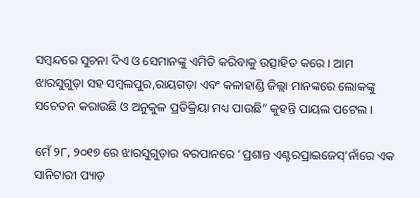ସମ୍ବନ୍ଦରେ ସୁଚନା ଦିଏ ଓ ସେମାନଙ୍କୁ ଏମିତି କରିବାକୁ ଉତ୍ସାହିତ କରେ । ଆମ ଝାରସୁଗୁଡ଼ା ସହ ସମ୍ବଲପୁର,ରାୟଗଡ଼ା ଏବଂ କଳାହାଣ୍ଡି ଜିଲ୍ଲା ମାନଙ୍କରେ ଲୋକଙ୍କୁ ସଚେତନ କରାଉଛି ଓ ଅନୁକୁଳ ପ୍ରତିକ୍ରିୟା ମଧ୍ୟ ପାଉଛି” କୁହନ୍ତି ପାୟଲ ପଟେଲ ।

ମେଁ ୨୮, ୨୦୧୭ ରେ ଝାରସୁଗୁଡ଼ାର ବରପାନରେ ‘ପ୍ରଶାନ୍ତ ଏଣ୍ଟରପ୍ରାଇଜେସ୍‌‘ନାଁରେ ଏକ ସାନିଟାରୀ ପ୍ୟାଡ଼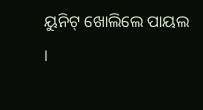ୟୁନିଟ୍ ଖୋଲିଲେ ପାୟଲ ।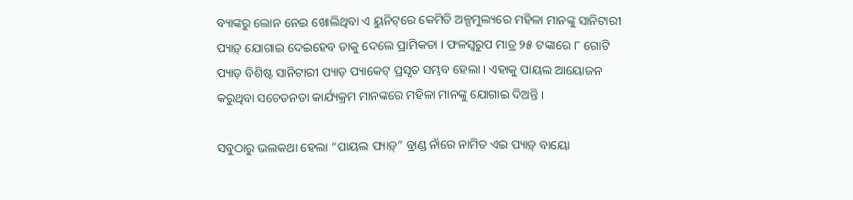ବ୍ୟାଙ୍କରୁ ଲୋନ ନେଇ ଖୋଲିଥିବା ଏ ୟୁନିଟ୍‌ରେ କେମିତି ଅଳ୍ପମୁଲ୍ୟରେ ମହିଳା ମାନଙ୍କୁ ସାନିଟାରୀ ପ୍ୟାଡ଼୍ ଯୋଗାଇ ଦେଇହେବ ତାକୁ ଦେଲେ ପ୍ରାମିକତା । ଫଳସ୍ୱରୁପ ମାତ୍ର ୨୫ ଟଙ୍କାରେ ୮ ଗୋଟି ପ୍ୟାଡ଼ ବିଶିଷ୍ଟ ସାନିଟାରୀ ପ୍ୟାଡ଼ ପ୍ୟାକେଟ୍ ପ୍ରସୃତ ସମ୍ଭବ ହେଲା । ଏହାକୁ ପାୟଲ ଆୟୋଜନ କରୁଥିବା ସଚେତନତା କାର୍ଯ୍ୟକ୍ରମ ମାନଙ୍କରେ ମହିଳା ମାନଙ୍କୁ ଯୋଗାଇ ଦିଅନ୍ତି ।

ସବୁଠାରୁ ଭଲକଥା ହେଲା “ପାୟଲ ପ୍ୟାଡ଼୍‌” ବ୍ରାଣ୍ଡ ନାଁରେ ନାମିତ ଏଇ ପ୍ୟାଡ଼୍ ବାୟୋ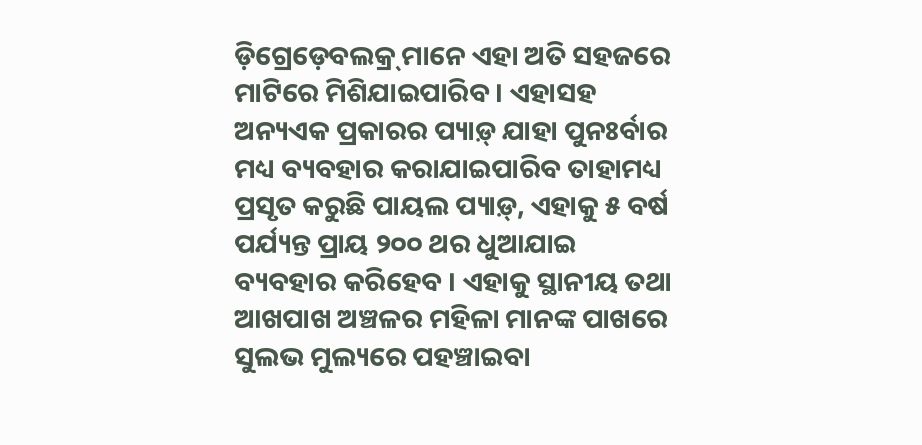ଡ଼ିଗ୍ରେଡ଼େବଲକ୍ର୍ ମାନେ ଏହା ଅତି ସହଜରେ ମାଟିରେ ମିଶିଯାଇପାରିବ । ଏହାସହ ଅନ୍ୟଏକ ପ୍ରକାରର ପ୍ୟାଡ଼୍ ଯାହା ପୁନଃର୍ବାର ମଧ୍ୟ ବ୍ୟବହାର କରାଯାଇପାରିବ ତାହାମଧ୍ୟ ପ୍ରସୃତ କରୁଛି ପାୟଲ ପ୍ୟାଡ଼୍‌, ଏହାକୁ ୫ ବର୍ଷ ପର୍ଯ୍ୟନ୍ତ ପ୍ରାୟ ୨୦୦ ଥର ଧୁଆଯାଇ ବ୍ୟବହାର କରିହେବ । ଏହାକୁ ସ୍ଥାନୀୟ ତଥା ଆଖପାଖ ଅଞ୍ଚଳର ମହିଳା ମାନଙ୍କ ପାଖରେ ସୁଲଭ ମୁଲ୍ୟରେ ପହଞ୍ଚାଇବା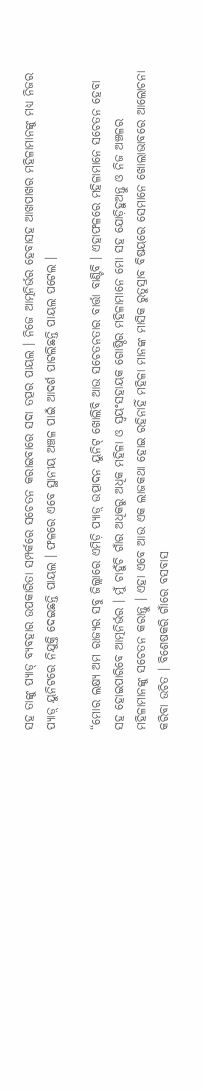ସହ ତାଙ୍କୁ ପ୍ୟାଡ୍ ବ୍ୟବହାର ଉପକାରିତା ସମ୍ପର୍କରେ ସଚେତନ କରାଇବାରେ ସଦା ତତ୍ପର ପାୟଲ । ନିଜେ ଆତ୍ମନିର୍ଭର ହେବାସହ ଆଖପାଖର ମହିଳାମାନଙ୍କୁ ମଧ୍ୟ ନିଜର ପ୍ୟାଡ଼୍ ୟୁନିଟରେ ନିଯୁକ୍ତି ଦେଇଛନ୍ତି ପାୟଲ । ଫଳରେ ଏବେ ସ୍ଥାନୀୟ ଅଞ୍ଚଳ ପାଇଁ ଆଦର୍ଶ ପାଟଲିଛନ୍ତି ପାୟଲ ପଟେଲ ।

“ମୋର ଲକ୍ଷ୍ୟ ଅମ ରାଜ୍ୟର ସବୁ ଜିଲ୍ଲାରେ ଏମିଡ଼ି ପ୍ୟାଡ଼୍ ଉତ୍ପାଦନ ୟୁନିଟ୍ ଖୋଲିବି ଆଉ ସଚେତନତାର ବାର୍ତ୍ତା ବାଣ୍ଟିବି । ଏହାଫଳରେ ମହିଳାମାନେ ସଚେତନ ହେବା ସହ ହୋଇପାରିବେ ଆତ୍ମନିର୍ଭର । ମୁଁ ଚାହୁଁଚି ଗାଁର ଅଧିକରୁ ଅଧିକ ମହିଳା ଓ ସ୍ୱୟଂସହାୟକ ଗୋଷ୍ଠିର ମହିଳାମାନେ ମୋ ସହ ଯୋଡ଼ିହୁଅନ୍ତୁ ଓ ନିଜ ଅଞ୍ଚଳର ମହିଳାମାନଙ୍କୁ ସଚେତନ କରାନ୍ତୁ । ଏହା ଏବେ ଆଉ ଏକ ଲାଜକଥା ହୋଇ ରହିନାହିଁ ମହିଳା ମାନଙ୍କ ମାସିକ ରୁତୁସ୍ରାବ ବିଷୟରେ ସେମାନେ ଖୋଲାଭାବରେ ଆଲୋଚନା କରିବା ଉଚିତ । ବିଶେଷକରି ଗାଁରେ ବସବାସ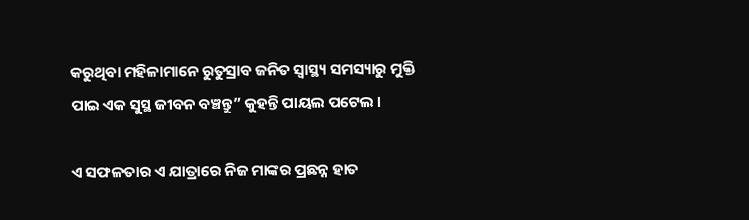କରୁଥିବା ମହିଳାମାନେ ରୁତୁସ୍ରାବ ଜନିତ ସ୍ୱାସ୍ଥ୍ୟ ସମସ୍ୟାରୁ ମୁକ୍ତି ପାଇ ଏକ ସୁସ୍ଥ ଜୀବନ ବଞ୍ଚନ୍ତୁ” କୁହନ୍ତି ପାୟଲ ପଟେଲ ।

ଏ ସଫଳତାର ଏ ଯାତ୍ରାରେ ନିଜ ମାଙ୍କର ପ୍ରଛନ୍ନ ହାତ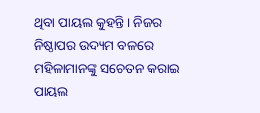ଥିବା ପାୟଲ କୁହନ୍ତି । ନିଜର ନିଷ୍ଠାପର ଉଦ୍ୟମ ବଳରେ ମହିଳାମାନଙ୍କୁ ସଚେତନ କରାଇ ପାୟଲ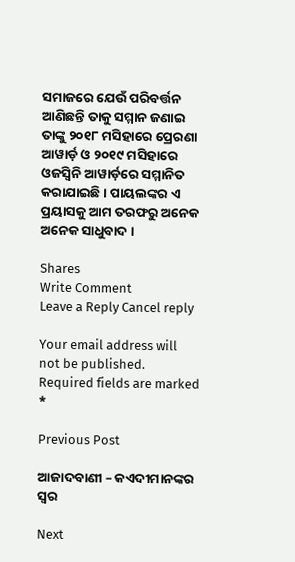ସମାଜରେ ଯେଉଁ ପରିବର୍ତ୍ତନ ଆଣିଛନ୍ତି ତାକୁ ସମ୍ମାନ ଜଣାଇ ତାଙ୍କୁ ୨୦୧୮ ମସିହାରେ ପ୍ରେରଣା ଆୱାର୍ଡ଼ ଓ ୨୦୧୯ ମସିହାରେ ଓଜସ୍ୱିନି ଆୱାର୍ଡ଼ରେ ସମ୍ମାନିତ କରାଯାଇଛି । ପାୟଲଙ୍କର ଏ ପ୍ରୟାସକୁ ଆମ ତରଫରୁ ଅନେକ ଅନେକ ସାଧୁବାଦ ।

Shares
Write Comment
Leave a Reply Cancel reply

Your email address will not be published. Required fields are marked *

Previous Post

ଆଜାଦବାଣୀ – କଏଦୀମାନଙ୍କର ସ୍ୱର

Next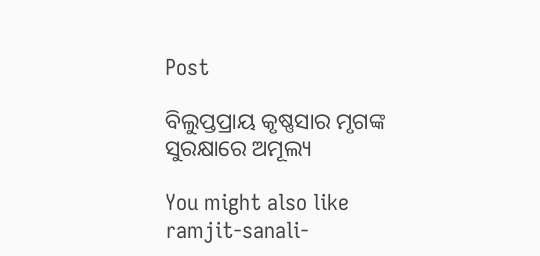Post

ବିଲୁପ୍ତପ୍ରାୟ କୃଷ୍ଣସାର ମୃଗଙ୍କ ସୁରକ୍ଷାରେ ଅମୂଲ୍ୟ

You might also like
ramjit-sanali-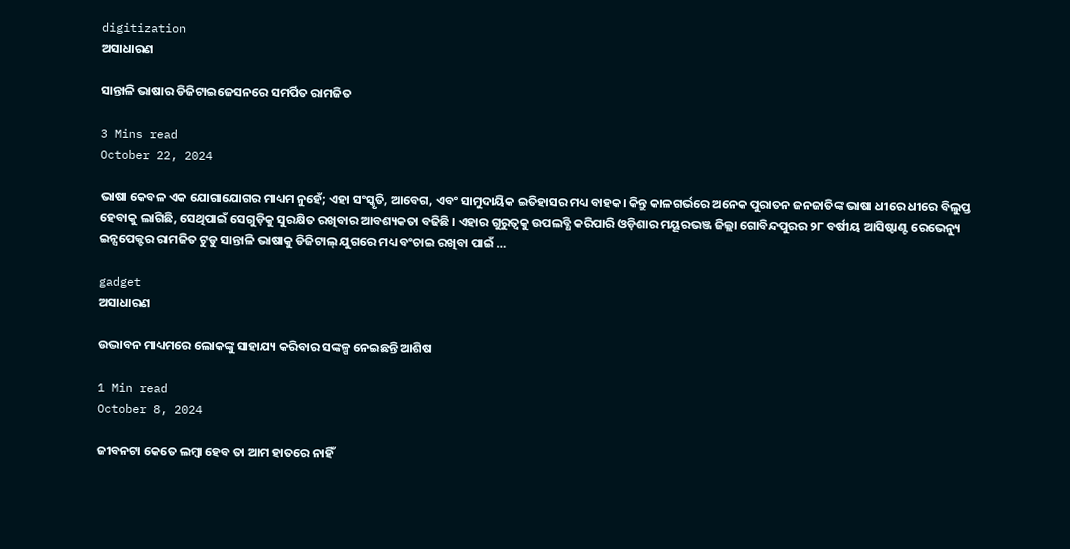digitization
ଅସାଧାରଣ

ସାନ୍ତାଳି ଭାଷାର ଡିଜିଟାଇଜେସନରେ ସମର୍ପିତ ରାମଜିତ

3 Mins read
October 22, 2024

ଭାଷା କେବଳ ଏକ ଯୋଗାଯୋଗର ମାଧ୍ୟମ ନୁହେଁ; ଏହା ସଂସ୍କୃତି, ଆବେଗ, ଏବଂ ସାମୁଦାୟିକ ଇତିହାସର ମଧ୍ୟ ବାହକ। କିନ୍ତୁ କାଳଗର୍ଭରେ ଅନେକ ପୁରାତନ ଜନଜାତିଙ୍କ ଭାଷା ଧୀରେ ଧୀରେ ବିଲୁପ୍ତ ହେବାକୁ ଲାଗିଛି, ସେଥିପାଇଁ ସେଗୁଡ଼ିକୁ ସୁରକ୍ଷିତ ରଖିବାର ଆବଶ୍ୟକତା ବଢିଛି । ଏହାର ଗୁରୁତ୍ୱକୁ ଉପଲବ୍ଧି କରିପାରି ଓଡ଼ିଶାର ମୟୂରଭଞ୍ଜ ଜିଲ୍ଲା ଗୋବିନ୍ଦପୁରର ୨୮ ବର୍ଷୀୟ ଆସିଷ୍ଟାଣ୍ଟ ରେଭେନ୍ୟୁ ଇନ୍ସପେକ୍ଟର ରାମଜିତ ଟୁଡୁ ସାନ୍ତାଳି ଭାଷାକୁ ଡିଜିଟାଲ୍ ଯୁଗରେ ମଧ୍ୟ ବଂଚାଇ ରଖିବା ପାଇଁ …

gadget
ଅସାଧାରଣ

ଉଦ୍ଭାବନ ମାଧ୍ୟମରେ ଲୋକଙ୍କୁ ସାହାଯ୍ୟ କରିବାର ସଙ୍କଳ୍ପ ନେଇଛନ୍ତି ଆଶିଷ

1 Min read
October 8, 2024

ଜୀବନଟା କେତେ ଲମ୍ବା ହେବ ତା ଆମ ହାତରେ ନାହିଁ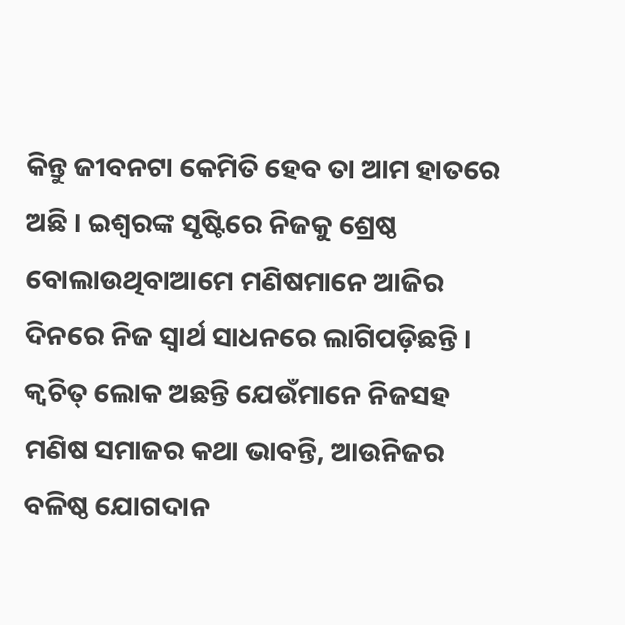କିନ୍ତୁ ଜୀବନଟା କେମିତି ହେବ ତା ଆମ ହାତରେ ଅଛି । ଇଶ୍ୱରଙ୍କ ସୃଷ୍ଟିରେ ନିଜକୁ ଶ୍ରେଷ୍ଠ ବୋଲାଉଥିବାଆମେ ମଣିଷମାନେ ଆଜିର ଦିନରେ ନିଜ ସ୍ୱାର୍ଥ ସାଧନରେ ଲାଗିପଡ଼ିଛନ୍ତି । କ୍ୱଚିତ୍ ଲୋକ ଅଛନ୍ତି ଯେଉଁମାନେ ନିଜସହ ମଣିଷ ସମାଜର କଥା ଭାବନ୍ତି, ଆଉନିଜର ବଳିଷ୍ଠ ଯୋଗଦାନ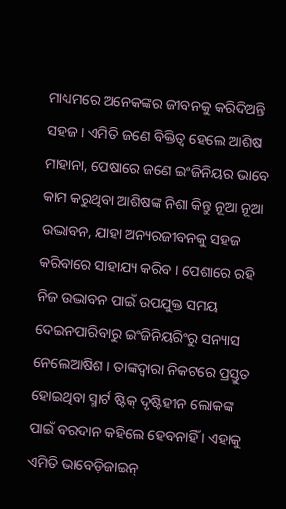ମାଧ୍ୟମରେ ଅନେକଙ୍କର ଜୀବନକୁ କରିଦିଅନ୍ତି ସହଜ । ଏମିତି ଜଣେ ବିକ୍ତିତ୍ୱ ହେଲେ ଆଶିଷ ମାହାନା, ପେଷାରେ ଜଣେ ଇଂଜିନିୟର ଭାବେ କାମ କରୁଥିବା ଆଶିଷଙ୍କ ନିଶା କିନ୍ତୁ ନୂଆ ନୂଆ ଉଦ୍ଭାବନ, ଯାହା ଅନ୍ୟରଜୀବନକୁ ସହଜ କରିବାରେ ସାହାଯ୍ୟ କରିବ । ପେଶାରେ ରହି ନିଜ ଉଦ୍ଭାବନ ପାଇଁ ଉପଯୁକ୍ତ ସମୟ ଦେଇନପାରିବାରୁ ଇଂଜିନିୟରିଂରୁ ସନ୍ୟାସ ନେଲେଆଷିଶ । ତାଙ୍କଦ୍ୱାରା ନିକଟରେ ପ୍ରସ୍ତୁତ ହୋଇଥିବା ସ୍ମାର୍ଟ ଷ୍ଟିକ୍ ଦୃଷ୍ଟିହୀନ ଲୋକଙ୍କ ପାଇଁ ବରଦାନ କହିଲେ ହେବନାହିଁ । ଏହାକୁ ଏମିତି ଭାବେଡ଼ିଜାଇନ୍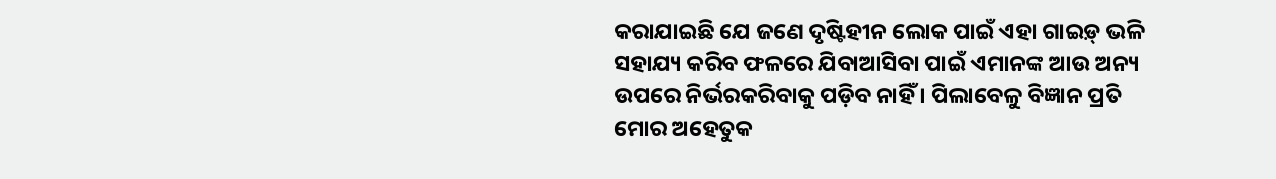କରାଯାଇଛି ଯେ ଜଣେ ଦୃଷ୍ଟିହୀନ ଲୋକ ପାଇଁ ଏହା ଗାଇଡ଼୍ ଭଳି ସହାଯ୍ୟ କରିବ ଫଳରେ ଯିବାଆସିବା ପାଇଁ ଏମାନଙ୍କ ଆଉ ଅନ୍ୟ ଉପରେ ନିର୍ଭରକରିବାକୁ ପଡ଼ିବ ନାହିଁ । ପିଲାବେଳୁ ବିଜ୍ଞାନ ପ୍ରତି ମୋର ଅହେତୁକ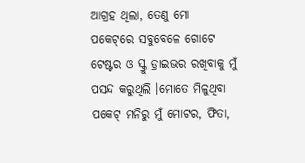ଆଗ୍ରହ ଥିଲା, ତେଣୁ ମୋ ପକେଟ୍‌ରେ ସବୁବେଳେ ଗୋଟେ ଟେଷ୍ଟର ଓ ସ୍କ୍ରୁ ଡ଼୍ରାଇଭର ରଖିବାକୁ ମୁଁ ପସନ୍ଦ କରୁଥିଲି ।ମୋତେ ମିଳୁଥିବା ପକେଟ୍ ମନିରୁ ମୁଁ ମୋଟର, ଫିତା,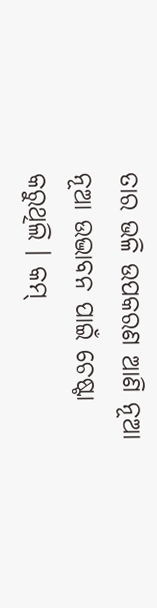ତାର ଭଳି ଉପକରଣ ଆଣି ନୂଆ ନୂଆ ଉଦ୍ଭାବନ ପାଇଁ ଚେଷ୍ଟା କରୁଥିଲି । କମ୍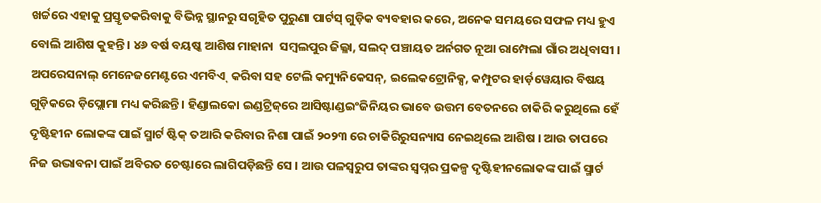ଖର୍ଚ୍ଚରେ ଏହାକୁ ପ୍ରସ୍ତୃତକରିବାକୁ ବିଭିନ୍ନ ସ୍ଥାନରୁ ସଗୃହିତ ପୁରୁଣା ପାର୍ଟସ୍ ଗୁଡ଼ିକ ବ୍ୟବହାର କରେ, ଅନେକ ସମୟରେ ସଫଳ ମଧ୍ୟ ହୁଏ ବୋଲି ଆଶିଷ କୁହନ୍ତି । ୪୬ ବର୍ଷ ବୟଷ୍କ ଆଶିଷ ମାହାନା  ସମ୍ବଲପୁର ଜିଲ୍ଳା, ସଲଦ୍ ପଞ୍ଚାୟତ ଅର୍ନଗତ ନୂଆ ରାମ୍ପେଲା ଗାଁର ଅଧିବାସୀ । ଅପରେସନାଲ୍ ମେନେଜମେଣ୍ଟରେ ଏମବିଏ୍  କରିବା ସହ ଟେଲି କମ୍ୟୁନିକେସନ୍‌, ଇଲେକଟ୍ରୋନିକ୍ସ, କମ୍ପୁଟର ହାର୍ଡ଼ୱେୟାର ବିଷୟ ଗୁଡ଼ିକରେ ଡ଼ିପ୍ଲୋମା ମଧ୍ୟ କରିଛନ୍ତି । ହିଣ୍ଡାଲକୋ ଇଣ୍ଡଟ୍ରିଜ୍‌ରେ ଆସିଷ୍ଟାଣ୍ଡଇଂଜିନିୟର ଭାବେ ଉତ୍ତମ ବେତନରେ ଚାକିରି କରୁଥିଲେ ହେଁ ଦୃଷ୍ଟିହୀନ ଲୋକଙ୍କ ପାଇଁ ସ୍ମାର୍ଟ ଷ୍ଟିକ୍ ତଆରି କରିବାର ନିଶା ପାଇଁ ୨୦୨୩ ରେ ଚାକିରିରୁସନ୍ୟାସ ନେଇଥିଲେ ଆଶିଷ । ଆଉ ତାପରେ ନିଜ ଉଦ୍ଭାବନା ପାଇଁ ଅବିରତ ଚେଷ୍ଟାରେ ଲାଗିପଡ଼ିଛନ୍ତି ସେ । ଆଉ ପଳସ୍ୱରୁପ ତାଙ୍କର ସ୍ୱପ୍ନର ପ୍ରକଳ୍ପ ଦୃଷ୍ଟିହୀନଲୋକଙ୍କ ପାଇଁ ସ୍ମାର୍ଟ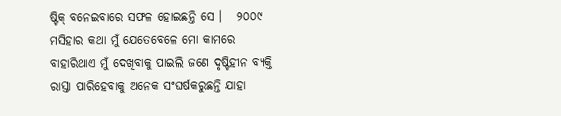ଷ୍ଟିକ୍ ବନେଇବାରେ ସଫଳ ହୋଇଛନ୍ତି ସେ ।   ୨୦୦୯ ମସିହାର କଥା ମୁଁ ଯେତେବେଳେ ମୋ କାମରେ ବାହାରିଥାଏ ମୁଁ ଦେଖିବାକୁ ପାଇଲି ଜଣେ ଦୃଷ୍ଟିହୀନ ବ୍ୟକ୍ତି ରାସ୍ତା ପାରିହେବାକୁ ଅନେକ ସଂଘର୍ଷକରୁଛନ୍ତି ଯାହା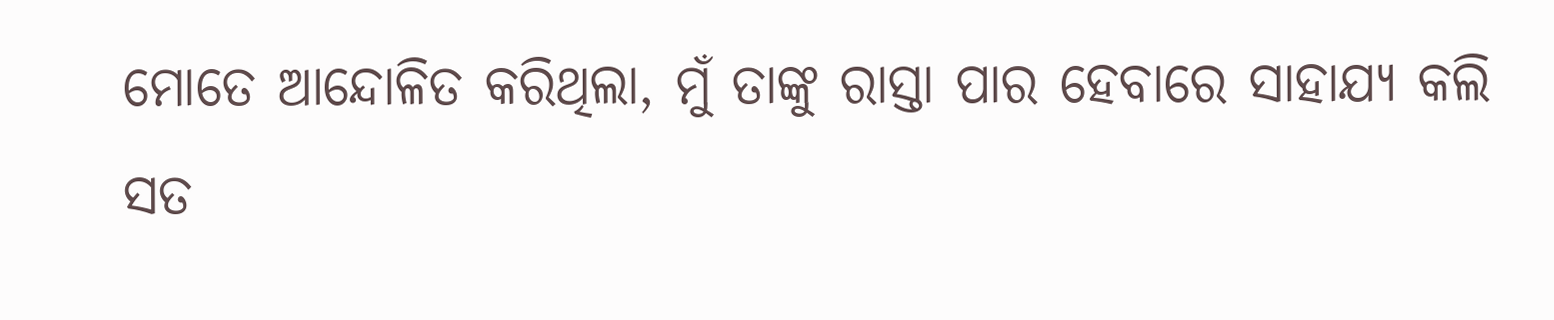ମୋତେ ଆନ୍ଦୋଳିତ କରିଥିଲା, ମୁଁ ତାଙ୍କୁ ରାସ୍ତା ପାର ହେବାରେ ସାହାଯ୍ୟ କଲି ସତ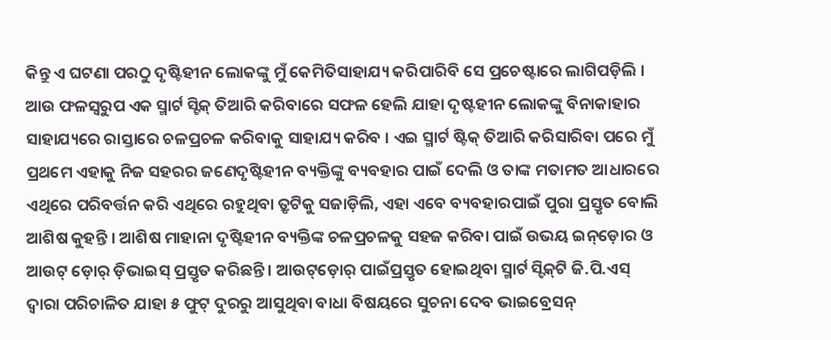କିନ୍ତୁ ଏ ଘଟଣା ପରଠୁ ଦୃଷ୍ଟିହୀନ ଲୋକଙ୍କୁ ମୁଁ କେମିତିସାହାଯ୍ୟ କରିପାରିବି ସେ ପ୍ରଚେଷ୍ଟାରେ ଲାଗିପଡ଼ିଲି । ଆଉ ଫଳସ୍ୱରୁପ ଏକ ସ୍ମାର୍ଟ ସ୍ଟିକ୍ ତିଆରି କରିବାରେ ସଫଳ ହେଲି ଯାହା ଦୃଷ୍ଟହୀନ ଲୋକଙ୍କୁ ବିନାକାହାର ସାହାଯ୍ୟରେ ରାସ୍ତାରେ ଚଳପ୍ରଚଳ କରିବାକୁ ସାହାଯ୍ୟ କରିବ । ଏଇ ସ୍ମାର୍ଟ ଷ୍ଟିକ୍ ତିଆରି କରିସାରିବା ପରେ ମୁଁ ପ୍ରଥମେ ଏହାକୁ ନିଜ ସହରର ଜଣେଦୃଷ୍ଟିହୀନ ବ୍ୟକ୍ତିଙ୍କୁ ବ୍ୟବହାର ପାଇଁ ଦେଲି ଓ ତାଙ୍କ ମତାମତ ଆଧାରରେ ଏଥିରେ ପରିବର୍ତ୍ତନ କରି ଏଥିରେ ରହୁଥିବା ତ୍ରୃଟିକୁ ସଜାଡ଼ିଲି, ଏହା ଏବେ ବ୍ୟବହାରପାଇଁ ପୁରା ପ୍ରସ୍ତୃତ ବୋଲି ଆଶିଷ କୁହନ୍ତି । ଆଶିଷ ମାହାନା ଦୃଷ୍ଟିହୀନ ବ୍ୟକ୍ତିଙ୍କ ଚଳପ୍ରଚଳକୁ ସହଜ କରିବା ପାଇଁ ଉଭୟ ଇନ୍‌ଡ଼ୋର ଓ ଆଉଟ୍ ଡ଼ୋର୍ ଡ଼ିଭାଇସ୍ ପ୍ରସ୍ତୃତ କରିଛନ୍ତି । ଆଉଟ୍‌ଡ଼ୋର୍ ପାଇଁପ୍ରସ୍ତୃତ ହୋଇଥିବା ସ୍ମାର୍ଟ ସ୍ଟିକ୍‌ଟି ଜି.ପି.ଏସ୍ ଦ୍ୱାରା ପରିଚାଳିତ ଯାହା ୫ ଫୁଟ୍ ଦୁରରୁ ଆସୁଥିବା ବାଧା ବିଷୟରେ ସୁଚନା ଦେବ ଭାଇବ୍ରେସନ୍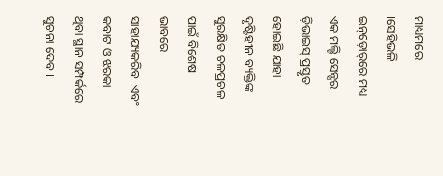ମାଧ୍ୟମରେ ।ସେହିଭଳି ଇନ୍‌ଡ଼ୋର୍‌ରେ ମଧ୍ୟ ଏକ ମଲ୍ଟି ସେନ୍ସର ଡ଼ିଭାଇସ୍ ପ୍ରସ୍ତୃତ ହୋଇଛି ଯାହା ଦୃଷ୍ଟିହୀନ ବ୍ୟକ୍ତିଙ୍କ ସୁରକ୍ଷିତ ଚଳପ୍ରଚଳ ପାଇଁ ବିଶେଷ ଭାବରେ ସାହାଯ୍ୟକରିବ  ଏବଂ କବାଟ ଓ ଝରକା ଥିବା ସ୍ଥାନ ସମ୍ପର୍କରେ ସୁଚନା ଦେବ ।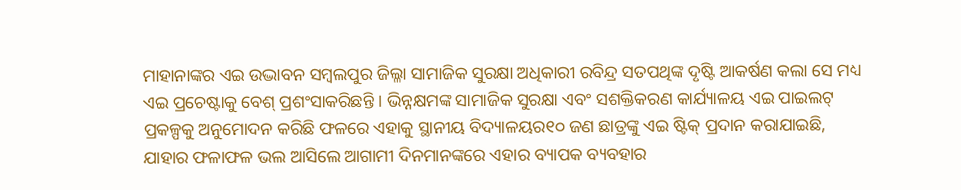ମାହାନାଙ୍କର ଏଇ ଉଦ୍ଭାବନ ସମ୍ବଲପୁର ଜିଲ୍ଳା ସାମାଜିକ ସୁରକ୍ଷା ଅଧିକାରୀ ରବିନ୍ଦ୍ର ସତପଥିଙ୍କ ଦୃଷ୍ଟି ଆକର୍ଷଣ କଲା ସେ ମଧ୍ୟ ଏଇ ପ୍ରଚେଷ୍ଟାକୁ ବେଶ୍ ପ୍ରଶଂସାକରିଛନ୍ତି । ଭିନ୍ନକ୍ଷମଙ୍କ ସାମାଜିକ ସୁରକ୍ଷା ଏବଂ ସଶକ୍ତିକରଣ କାର୍ଯ୍ୟାଳୟ ଏଇ ପାଇଲଟ୍ ପ୍ରକଳ୍ପକୁ ଅନୁମୋଦନ କରିଛି ଫଳରେ ଏହାକୁ ସ୍ଥାନୀୟ ବିଦ୍ୟାଳୟର୧୦ ଜଣ ଛାତ୍ରଙ୍କୁ ଏଇ ଷ୍ଟିକ୍ ପ୍ରଦାନ କରାଯାଇଛି, ଯାହାର ଫଳାଫଳ ଭଲ ଆସିଲେ ଆଗାମୀ ଦିନମାନଙ୍କରେ ଏହାର ବ୍ୟାପକ ବ୍ୟବହାର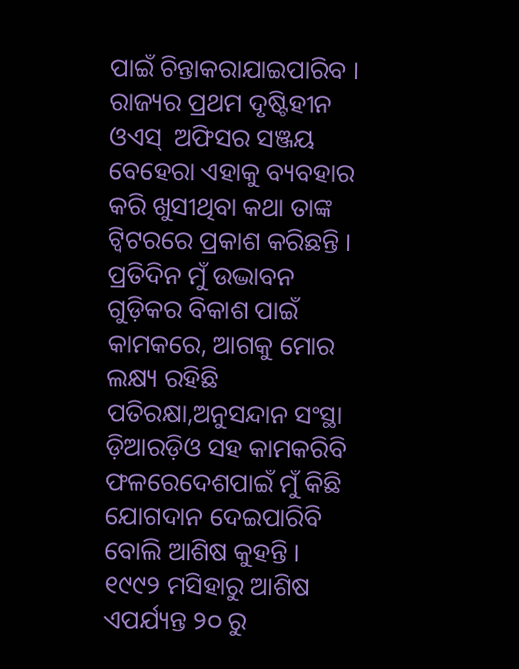ପାଇଁ ଚିନ୍ତାକରାଯାଇପାରିବ । ରାଜ୍ୟର ପ୍ରଥମ ଦୃଷ୍ଟିହୀନ ଓଏସ୍  ଅଫିସର ସଞ୍ଜୟ ବେହେରା ଏହାକୁ ବ୍ୟବହାର କରି ଖୁସୀଥିବା କଥା ତାଙ୍କ ଟ୍ୱିଟରରେ ପ୍ରକାଶ କରିଛନ୍ତି । ପ୍ରତିଦିନ ମୁଁ ଉଦ୍ଭାବନ ଗୁଡ଼ିକର ବିକାଶ ପାଇଁ କାମକରେ, ଆଗକୁ ମୋର ଲକ୍ଷ୍ୟ ରହିଛି ପତିରକ୍ଷା,ଅନୁସନ୍ଦାନ ସଂସ୍ଥା ଡ଼ିଆରଡ଼ିଓ ସହ କାମକରିବି ଫଳରେଦେଶପାଇଁ ମୁଁ କିଛି ଯୋଗଦାନ ଦେଇପାରିବି ବୋଲି ଆଶିଷ କୁହନ୍ତି ।   ୧୯୯୨ ମସିହାରୁ ଆଶିଷ ଏପର୍ଯ୍ୟନ୍ତ ୨୦ ରୁ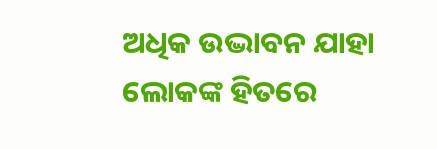ଅଧିକ ଉଦ୍ଭାବନ ଯାହା ଲୋକଙ୍କ ହିତରେ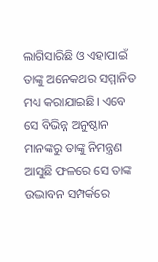ଲାଗିସାରିଛି ଓ ଏହାପାଇଁ ତାଙ୍କୁ ଅନେକଥର ସମ୍ମାନିତ ମଧ୍ୟ କରାଯାଇଛି। ଏବେ ସେ ବିଭିନ୍ନ ଅନୁଷ୍ଠାନ ମାନଙ୍କରୁ ତାଙ୍କୁ ନିମନ୍ତ୍ରଣ ଆସୁଛି ଫଳରେ ସେ ତାଙ୍କ ଉଦ୍ଭାବନ ସମ୍ପର୍କରେ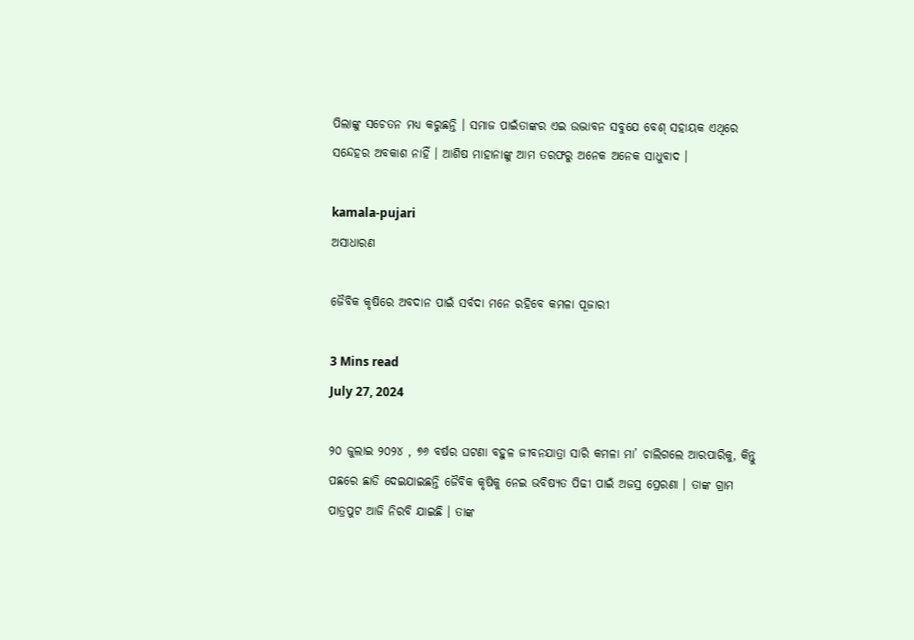ପିଲାଙ୍କୁ ସଚେତନ ମଧ୍ୟ କରୁଛନ୍ତି । ସମାଜ ପାଇଁତାଙ୍କର ଏଇ ଉଦ୍ଭାବନ ସବୁଯେ ବେଶ୍ ସହାୟକ ଏଥିରେ ସନ୍ଦେହର ଅବକାଶ ନାହିଁ । ଆଶିଷ ମାହାନାଙ୍କୁ ଆମ ତରଫରୁ ଅନେକ ଅନେକ ସାଧୁବାଦ ।

kamala-pujari
ଅସାଧାରଣ

ଜୈବିକ କୃଷିରେ ଅବଦାନ ପାଇଁ ସର୍ବଦା ମନେ ରହିବେ କମଳା ପୂଜାରୀ

3 Mins read
July 27, 2024

୨୦ ଜୁଲାଇ ୨୦୨୪ , ୭୬ ବର୍ଷର ଘଟଣା ବହୁଳ ଜୀବନଯାତ୍ରା ସାରି କମଳା ମା’ ଚାଲିଗଲେ ଆରପାରିକୁ, କିନ୍ତୁ ପଛରେ ଛାଡି ଦେଇଯାଇଛନ୍ତି ଜୈବିକ କୃଷିକୁ ନେଇ ଭବିଷ୍ୟତ ପିଢୀ ପାଇଁ ଅଜସ୍ର ପ୍ରେରଣା । ତାଙ୍କ ଗ୍ରାମ ପାତ୍ରପୁଟ ଆଜି ନିରବି ଯାଇଛି । ତାଙ୍କ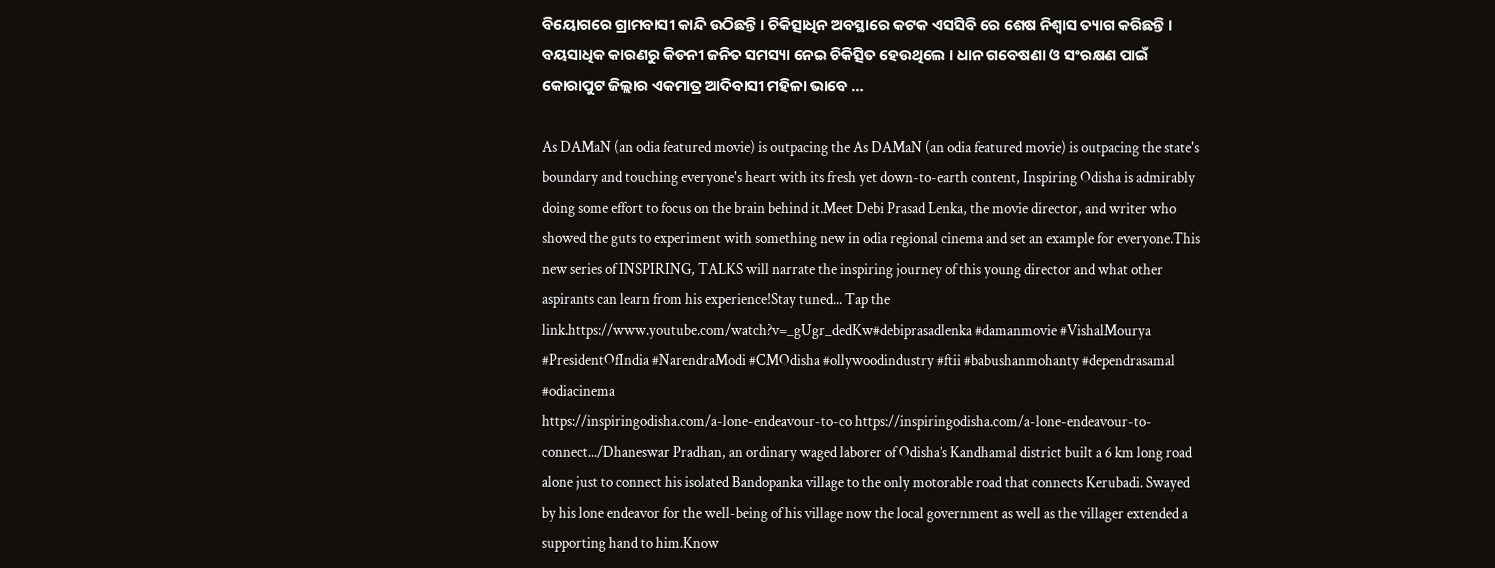ବିୟୋଗରେ ଗ୍ରାମବାସୀ କାନ୍ଦି ଉଠିଛନ୍ତି । ଚିକିତ୍ସାଧିନ ଅବସ୍ଥାରେ କଟକ ଏସସିବି ରେ ଶେଷ ନିଶ୍ଵାସ ତ୍ୟାଗ କରିଛନ୍ତି । ବୟସାଧିକ କାରଣରୁ କିଡନୀ ଜନିତ ସମସ୍ୟା ନେଇ ଚିକିତ୍ସିତ ହେଉଥିଲେ । ଧାନ ଗବେଷଣା ଓ ସଂରକ୍ଷଣ ପାଇଁ କୋରାପୁଟ ଜିଲ୍ଲାର ଏକମାତ୍ର ଆଦିବାସୀ ମହିଳା ଭାବେ …

As DAMaN (an odia featured movie) is outpacing the As DAMaN (an odia featured movie) is outpacing the state's boundary and touching everyone's heart with its fresh yet down-to-earth content, Inspiring Odisha is admirably doing some effort to focus on the brain behind it.Meet Debi Prasad Lenka, the movie director, and writer who showed the guts to experiment with something new in odia regional cinema and set an example for everyone.This new series of INSPIRING, TALKS will narrate the inspiring journey of this young director and what other aspirants can learn from his experience!Stay tuned... Tap the link.https://www.youtube.com/watch?v=_gUgr_dedKw#debiprasadlenka #damanmovie #VishalMourya #PresidentOfIndia #NarendraModi #CMOdisha #ollywoodindustry #ftii #babushanmohanty #dependrasamal #odiacinema
https://inspiringodisha.com/a-lone-endeavour-to-co https://inspiringodisha.com/a-lone-endeavour-to-connect.../Dhaneswar Pradhan, an ordinary waged laborer of Odisha’s Kandhamal district built a 6 km long road alone just to connect his isolated Bandopanka village to the only motorable road that connects Kerubadi. Swayed by his lone endeavor for the well-being of his village now the local government as well as the villager extended a supporting hand to him.Know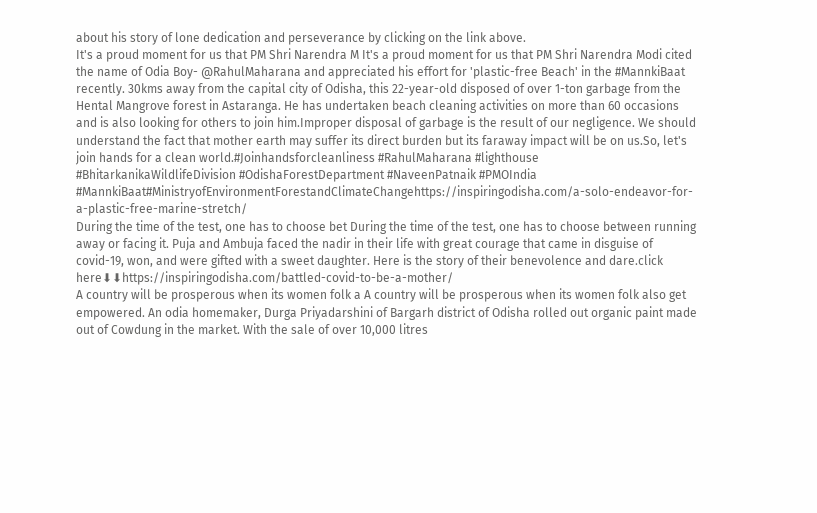about his story of lone dedication and perseverance by clicking on the link above.
It's a proud moment for us that PM Shri Narendra M It's a proud moment for us that PM Shri Narendra Modi cited the name of Odia Boy- @RahulMaharana and appreciated his effort for 'plastic-free Beach' in the #MannkiBaat recently. 30kms away from the capital city of Odisha, this 22-year-old disposed of over 1-ton garbage from the Hental Mangrove forest in Astaranga. He has undertaken beach cleaning activities on more than 60 occasions and is also looking for others to join him.Improper disposal of garbage is the result of our negligence. We should understand the fact that mother earth may suffer its direct burden but its faraway impact will be on us.So, let's join hands for a clean world.#Joinhandsforcleanliness #RahulMaharana #lighthouse #BhitarkanikaWildlifeDivision #OdishaForestDepartment #NaveenPatnaik #PMOIndia #MannkiBaat#MinistryofEnvironmentForestandClimateChangehttps://inspiringodisha.com/a-solo-endeavor-for-a-plastic-free-marine-stretch/
During the time of the test, one has to choose bet During the time of the test, one has to choose between running away or facing it. Puja and Ambuja faced the nadir in their life with great courage that came in disguise of covid-19, won, and were gifted with a sweet daughter. Here is the story of their benevolence and dare.click here⬇⬇https://inspiringodisha.com/battled-covid-to-be-a-mother/
A country will be prosperous when its women folk a A country will be prosperous when its women folk also get empowered. An odia homemaker, Durga Priyadarshini of Bargarh district of Odisha rolled out organic paint made out of Cowdung in the market. With the sale of over 10,000 litres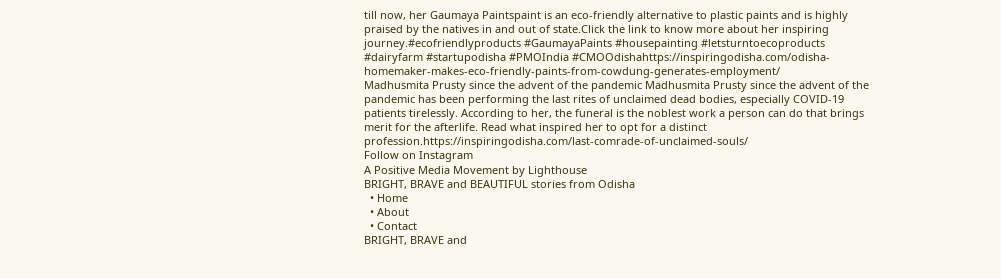till now, her Gaumaya Paintspaint is an eco-friendly alternative to plastic paints and is highly praised by the natives in and out of state.Click the link to know more about her inspiring journey.#ecofriendlyproducts #GaumayaPaints #housepainting #letsturntoecoproducts #dairyfarm #startupodisha #PMOIndia #CMOOdishahttps://inspiringodisha.com/odisha-homemaker-makes-eco-friendly-paints-from-cowdung-generates-employment/
Madhusmita Prusty since the advent of the pandemic Madhusmita Prusty since the advent of the pandemic has been performing the last rites of unclaimed dead bodies, especially COVID-19 patients tirelessly. According to her, the funeral is the noblest work a person can do that brings merit for the afterlife. Read what inspired her to opt for a distinct profession.https://inspiringodisha.com/last-comrade-of-unclaimed-souls/
Follow on Instagram
A Positive Media Movement by Lighthouse
BRIGHT, BRAVE and BEAUTIFUL stories from Odisha
  • Home
  • About
  • Contact
BRIGHT, BRAVE and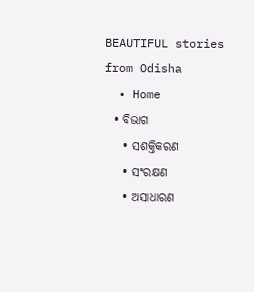BEAUTIFUL stories from Odisha
  • Home
  • ବିଭାଗ
    • ସଶକ୍ତିକରଣ
    • ସଂରକ୍ଷଣ
    • ଅସାଧାରଣ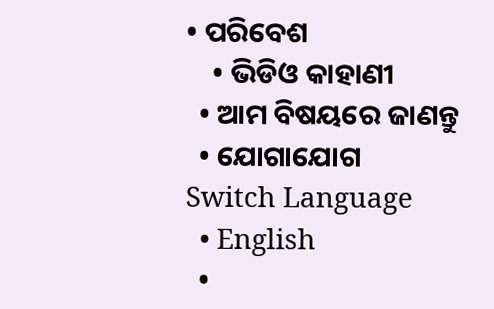• ପରିବେଶ
    • ଭିଡିଓ କାହାଣୀ
  • ଆମ ବିଷୟରେ ଜାଣନ୍ତୁ
  • ଯୋଗାଯୋଗ
Switch Language
  • English
  •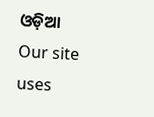ଓଡ଼ିଆ
Our site uses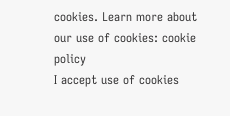cookies. Learn more about our use of cookies: cookie policy
I accept use of cookies